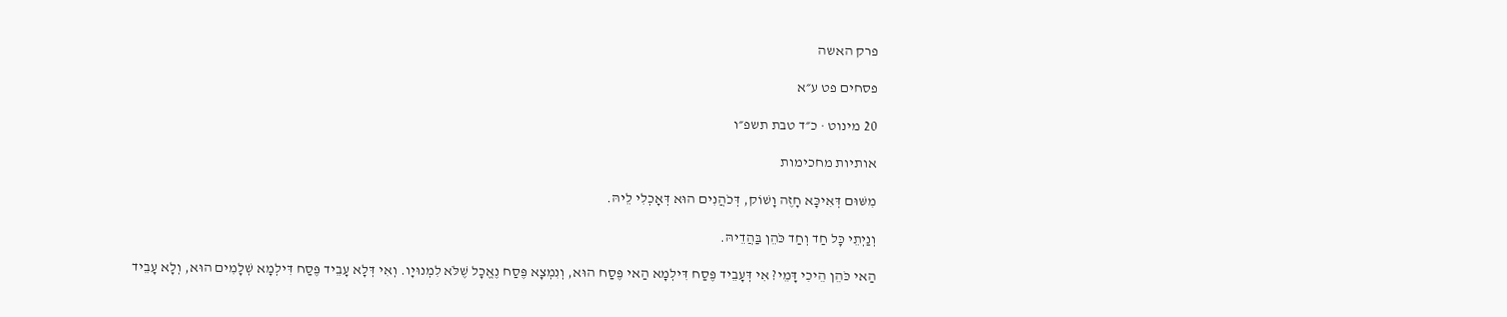פרק האשה

פסחים פט ע״א

20 מינוט · כ״ד טבת תשפ״ו

אותיות מחכימות

מִשּׁוּם דְּאִיכָּא חָזֶה וָשׁוֹק, דְּכֹהֲנִים הוּא דְּאָכְלִי לֵיהּ.

וְנַיְתֵי כׇּל חַד וְחַד כֹּהֵן בַּהֲדֵיהּ.

הַאי כֹּהֵן הֵיכִי דָּמֵי? אִי דְּעָבֵיד פֶּסַח דִּילְמָא הַאי פֶּסַח הוּא, וְנִמְצָא פֶּסַח נֶאֱכָל שֶׁלֹּא לִמְנוּיָו. וְאִי דְּלָא עָבֵיד פֶּסַח דִּילְמָא שְׁלָמִים הוּא, וְלָא עָבֵיד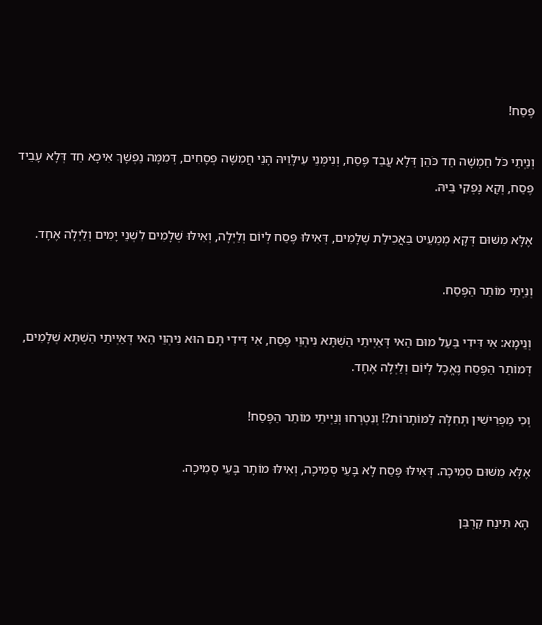פֶּסַח!

וְנַיְתֵי כֹּל חַמְשָׁה חַד כֹּהֵן דְּלָא עֲבַד פֶּסַח, וְנִימְּנֵי עִילָּוֵיהּ הָנֵי חֲמִשָּׁה פְּסָחִים, דְּמִמָּה נַפְשָׁךְ אִיכָּא חַד דְּלָא עָבֵיד פֶּסַח, וְקָא נָפְקִי בֵּיהּ.

אֶלָּא מִשּׁוּם דְּקָא מְמַעֵיט בַּאֲכִילַת שְׁלָמִים, דְּאִילּוּ פֶּסַח לְיוֹם וְלַיְלָה, וְאִילּוּ שְׁלָמִים לִשְׁנֵי יָמִים וְלַיְלָה אֶחָד.

וְנַיְתֵי מוֹתַר הַפֶּסַח.

וְנֵימָא: אִי דִּידִי בַּעַל מוּם הַאי דְּאַיְיתַי הַשְׁתָּא נִיהְוֵי פֶּסַח, אִי דִּידִי תָּם הוּא נִיהְוֵי הַאי דְּאַיְיתַי הַשְׁתָּא שְׁלָמִים, דְּמוֹתַר הַפֶּסַח נֶאֱכָל לְיוֹם וְלַיְלָה אֶחָד.

וְכִי מַפְרִישִׁין תְּחִלָּה לַמּוֹתָרוֹת?! וְנִטְרְחוּ וְנַיְיתֵי מוֹתַר הַפֶּסַח!

אֶלָּא מִשּׁוּם סְמִיכָה. דְּאִילּוּ פֶּסַח לָא בָּעֵי סְמִיכָה, וְאִילּוּ מוֹתָר בָּעֵי סְמִיכָה.

הָא תִּינַח קׇרְבַּן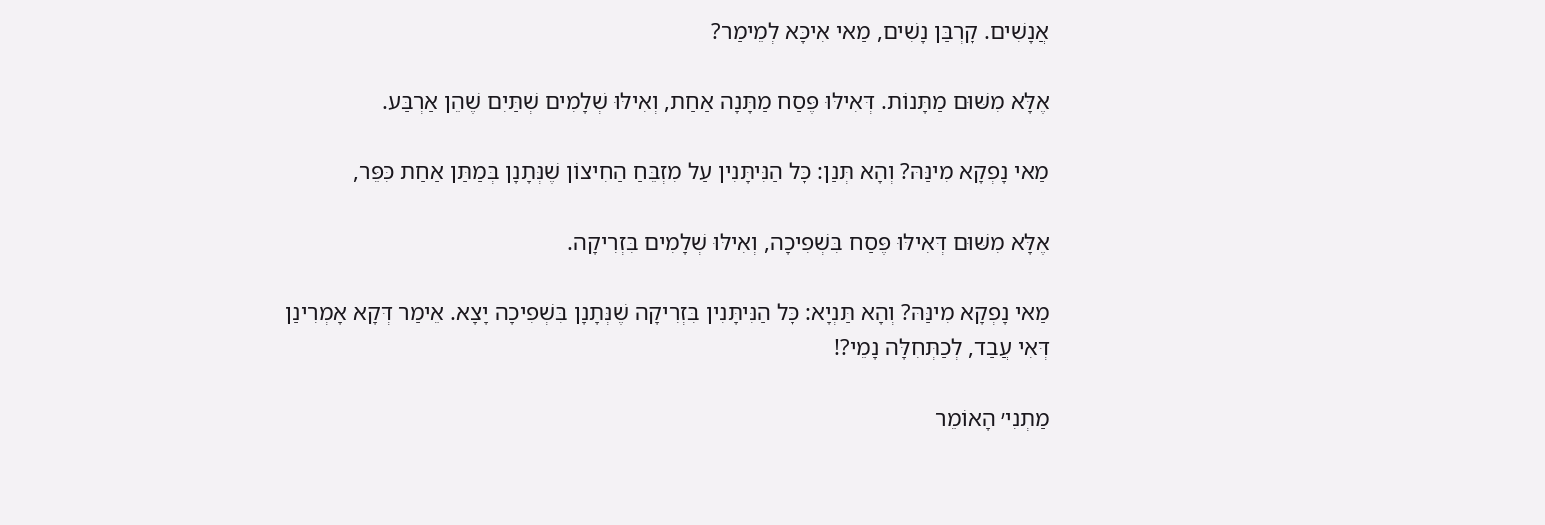אֲנָשִׁים. קׇרְבַּן נָשִׁים, מַאי אִיכָּא לְמֵימַר?

אֶלָּא מִשּׁוּם מַתָּנוֹת. דְּאִילּוּ פֶּסַח מַתָּנָה אַחַת, וְאִילּוּ שְׁלָמִים שְׁתַּיִם שֶׁהֵן אַרְבַּע.

מַאי נָפְקָא מִינַּהּ? וְהָא תְּנַן: כׇּל הַנִּיתָּנִין עַל מִזְבֵּחַ הַחִיצוֹן שֶׁנְּתָנָן בְּמַתַּן אַחַת כִּפֵּר,

אֶלָּא מִשּׁוּם דְּאִילּוּ פֶּסַח בִּשְׁפִיכָה, וְאִילּוּ שְׁלָמִים בִּזְרִיקָה.

מַאי נָפְקָא מִינַּהּ? וְהָא תַּנְיָא: כׇּל הַנִּיתָּנִין בִּזְרִיקָה שֶׁנְּתָנָן בִּשְׁפִיכָה יָצָא. אֵימַר דְּקָא אָמְרִינַן דְּאִי עֲבַד, לְכַתְּחִלָּה נָמֵי?!

מַתְנִי׳ הָאוֹמֵר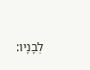לְבָנָיו: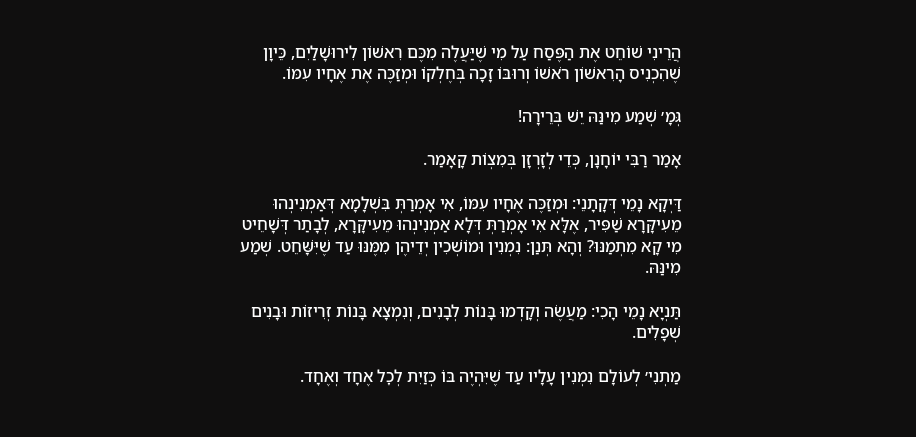הֲרֵינִי שׁוֹחֵט אֶת הַפֶּסַח עַל מִי שֶׁיַּעֲלֶה מִכֶּם רִאשׁוֹן לִירוּשָׁלַיִם, כֵּיוָן שֶׁהִכְנִיס הָרִאשׁוֹן רֹאשׁוֹ וְרוּבּוֹ זָכָה בְּחֶלְקוֹ וּמְזַכֶּה אֶת אֶחָיו עִמּוֹ.

גְּמָ׳ שְׁמַע מִינַּהּ יֵשׁ בְּרֵירָה!

אָמַר רַבִּי יוֹחָנָן, כְּדֵי לְזָרְזָן בְּמִצְוֹת קָאָמַר.

דַּיְקָא נָמֵי דְּקָתָנֵי: וּמְזַכֶּה אֶחָיו עִמּוֹ, אִי אָמְרַתְּ בִּשְׁלָמָא דְּאַמְנִינְהוּ מֵעִיקָּרָא שַׁפִּיר, אֶלָּא אִי אָמְרַתְּ דְּלָא אַמְנִינְהוּ מֵעִיקָּרָא, לְבָתַר דְּשָׁחֵיט מִי קָא מִתְמַנּוּ? וְהָא תְּנַן: נִמְנִין וּמוֹשְׁכִין יְדֵיהֶן מִמֶּנּוּ עַד שֶׁיִּשָּׁחֵט. שְׁמַע מִינַּהּ.

תַּנְיָא נָמֵי הָכִי: מַעֲשֶׂה וְקָדְמוּ בָּנוֹת לְבָנִים, וְנִמְצָא בָּנוֹת זְרִיזוֹת וּבָנִים שְׁפָלִים.

מַתְנִי׳ לְעוֹלָם נִמְנִין עָלָיו עַד שֶׁיִּהְיֶה בּוֹ כְּזַיִת לְכׇל אֶחָד וְאֶחָד.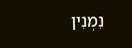נִמְנִין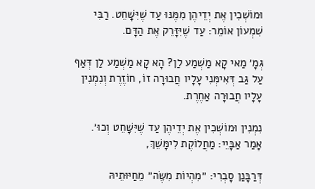וּמוֹשְׁכִין אֶת יְדֵיהֶן מִמֶּנּוּ עַד שֶׁיִּשָּׁחֵט. רַבִּי שִׁמְעוֹן אוֹמֵר: עַד שֶׁיִּזָּרֵק אֶת הַדָּם.

גְּמָ׳ מַאי קָא מַשְׁמַע לַן? הָא קָא מַשְׁמַע לַן דְּאַף עַל גַּב דְּאִימְּנִי עָלָיו חֲבוּרָה זוֹ, חוֹזֶרֶת וְנִמְנִין עָלָיו חֲבוּרָה אַחֶרֶת.

נִמְנִין וּמוֹשְׁכִין אֶת יְדֵיהֶן עַד שֶׁיִּשָּׁחֵט וְכוּ׳. אָמַר אַבָּיֵי: מַחֲלוֹקֶת לִימָּשֵׁךְ,

דְּרַבָּנַן סָבְרִי: ״מִהְיוֹת מִשֶּׂה״ מֵחַיּוּתֵיהּ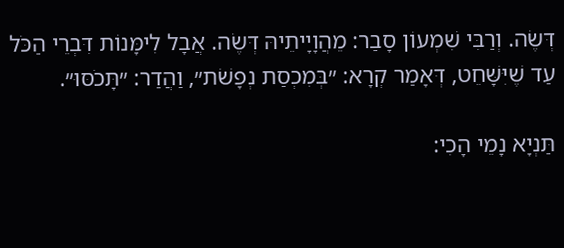דְּשֶׂה. וְרַבִּי שִׁמְעוֹן סָבַר: מֵהֲוָיָיתֵיהּ דְּשֶׂה. אֲבָל לִימָּנוֹת דִּבְרֵי הַכֹּל עַד שֶׁיִּשָּׁחֵט, דְּאָמַר קְרָא: ״בְּמִכְסַת נְפָשֹׁת״, וַהֲדַר: ״תָּכֹסּוּ״.

תַּנְיָא נָמֵי הָכִי: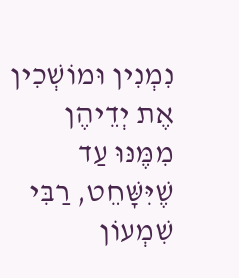נִמְנִין וּמוֹשְׁכִין אֶת יְדֵיהֶן מִמֶּנּוּ עַד שֶׁיִּשָּׁחֵט, רַבִּי שִׁמְעוֹן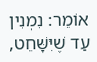אוֹמֵר: נִמְנִין עַד שֶׁיִּשָּׁחֵט,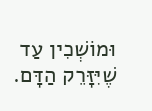וּמוֹשְׁכִין עַד שֶׁיִּזָּרֵק הַדָּם.